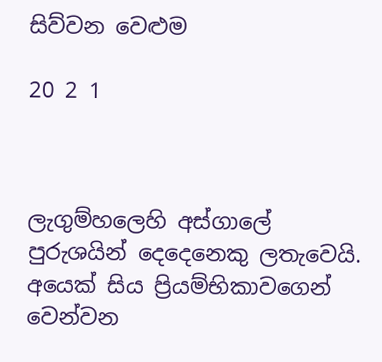සිව්වන වෙළුම

20 2 1



ලැගුම්හලෙහි අස්ගාලේ පුරුශයින් දෙදෙනෙකු ලතැවෙයි. අයෙක් සිය ප්‍රියම්භිකාවගෙන් වෙන්වන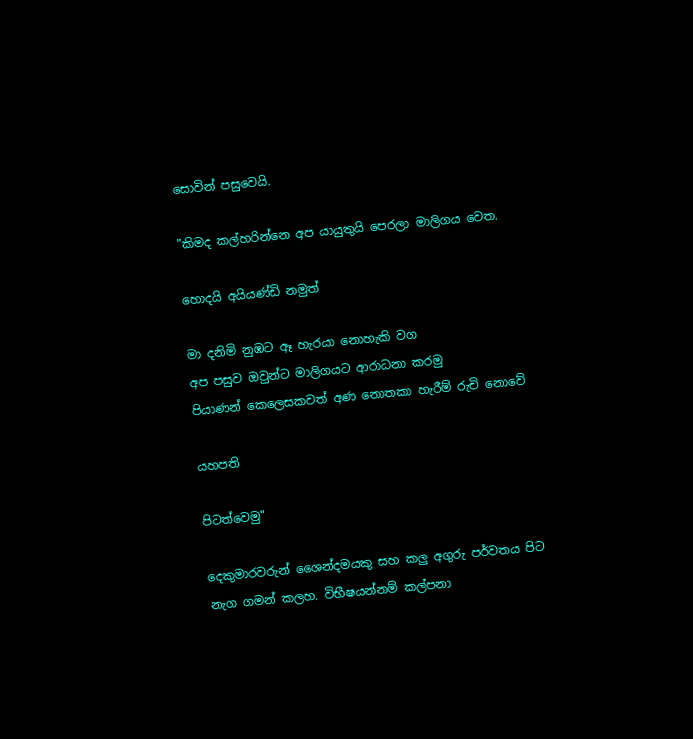සොවින් පසුවෙයි.

"කිමද කල්හරින්නෙ අප යායුතුයි පෙරලා මාලිගය වෙත.

හොදයි අයියණ්ඩි නමුත්

මා දනිමි නුඹට ඈ හැරයා නොහැකි වග
අප පසුව ඔවුන්ට මාලිගයට ආරාධනා කරමු
පියාණන් කෙලෙසකවත් අණ නොතකා හැරීම් රුචි නොවේ

යහපති

පිටත්වෙමු"

දෙකුමාරවරුන් ශෛන්දමයකු සහ කලු අගුරු පර්වතය පිට නැග ගමන් කලහ. විභීෂයන්නම් කල්පනා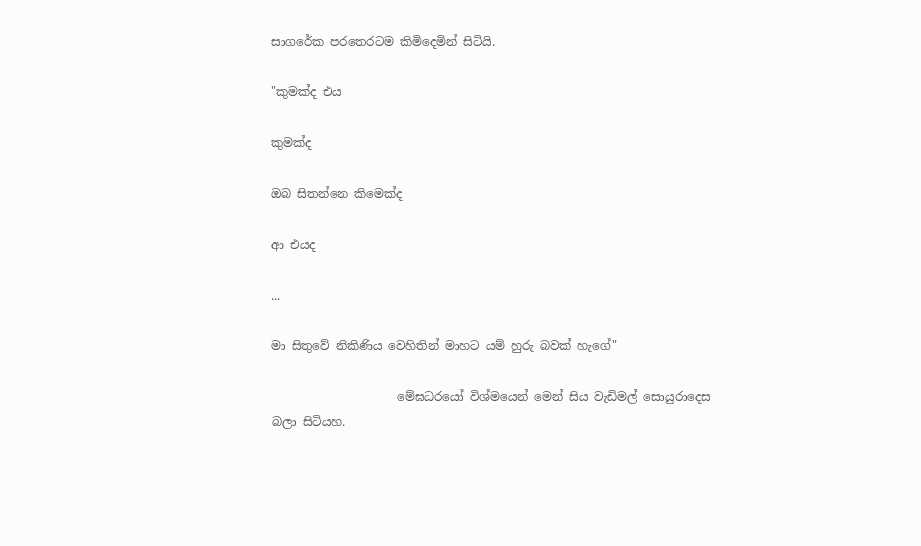සාගරේක පරතෙරටම කිමිදෙමින් සිටියි.

"කුමක්ද එය

කුමක්ද

ඔබ සිතන්නෙ කිමෙක්ද

ආ එයද

...

මා සිතුවේ නිකිණිය වෙහිතින් මාහට යම් හුරු බවක් හැගේ"

                     මේඝධරයෝ විශ්මයෙන් මෙන් සිය වැඩිමල් සොයුරාදෙස බලා සිටියහ.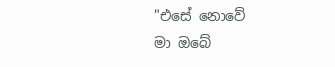"එසේ නොවේ
මා ඔබේ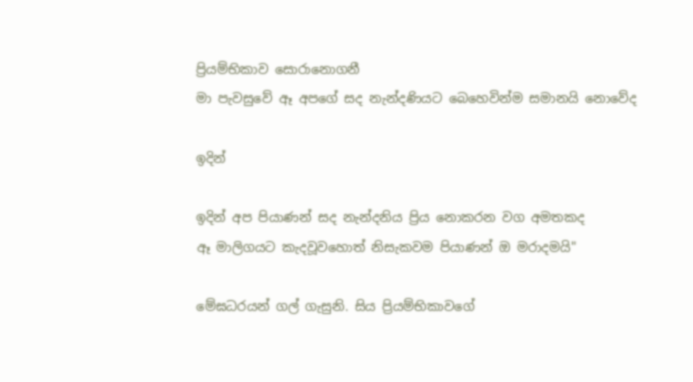ප්‍රියම්භිකාව සොරානොගනී
මා පැවසුවේ ඈ අපගේ සද නැන්දණියට බෙහෙවින්ම සමානයි නොවේද

ඉදින්

ඉදින් අප පියාණන් සද නැන්දනිය ප්‍රිය නොකරන වග අමතකද
ඈ මාලිගයට කැදවූවහොත් නිසැකවම පියාණන් ඔ මරාදමයි"

මේඝධරයන් ගල් ගැසුනි. සිය ප්‍රියම්භිකාවගේ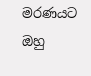මරණයට ඔහු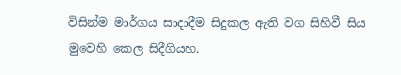විසින්ම මාර්ගය සාදාදීම සිදුකල ඇති වග සිහිවී සිය මුවෙහි කෙල සිදීගියහ.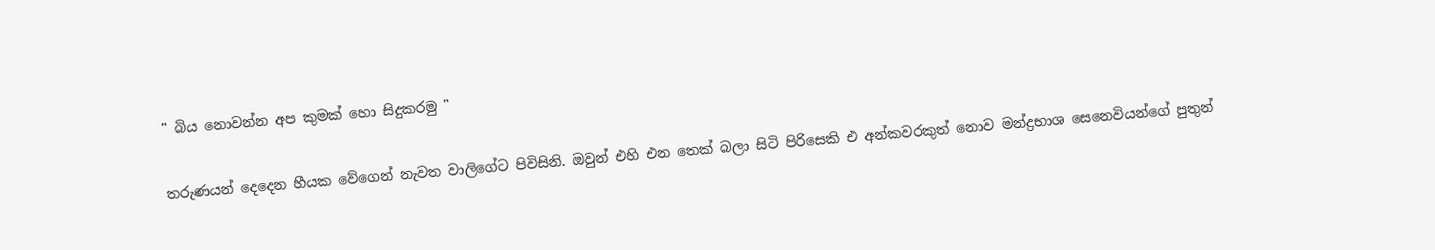" බිය නොවන්න අප කුමක් හො සිදුකරමු "

තරුණයන් දෙදෙන හීයක වේගෙන් නැවත වාලිගේට පිවිසිනි. ඔවුන් එහි එන තෙක් බලා සිටි පිරිසෙකි එ අන්කවරකුත් නොව මන්ද්‍රභාශ සෙනෙවියන්ගේ පුතුන්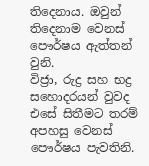තිදෙනාය. ඔවුන් තිදෙනාම වෙනස් පෞර්ෂය ඇත්තන් වුනි.
විජ්‍රා, රුද්‍ර සහ භද්‍ර සහොදරයන් වුවද එසේ සිතීමට තරම් අපහසු වෙනස් පෞර්ෂය පැවතිනි.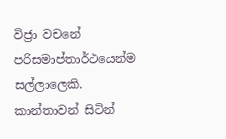විජ්‍රා වචනේ පරිසමාප්තාර්ථයෙන්ම සල්ලාලෙකි. කාන්තාවන් සිටින්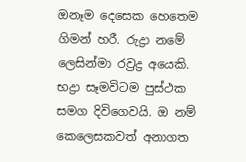ඔනෑම දෙසෙක හෙතෙම ගිමන් හරී. රුද්‍රා නමේ ලෙසින්මා රව්‍රද්‍ර අයෙකි. භද්‍රා සෑමවිටම පුස්ථක සමග දිවිගෙවයි. ඔ නම් කෙලෙසකවත් අනාගත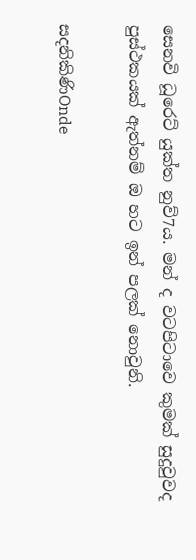සෙනවි ධූරෙට් යුක්ත නුව්7ය. මන් ද වටපිටාවෙ කුමක් සුදුවුවද පුස්ථකයක් ඇත්නම් ඔ හට ඉන් පලක් නොවුනි.

සදනිකිණිOnde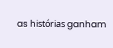as histórias ganham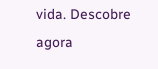vida. Descobre agora